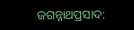ଜଗନ୍ନାଥପ୍ରସାଦ: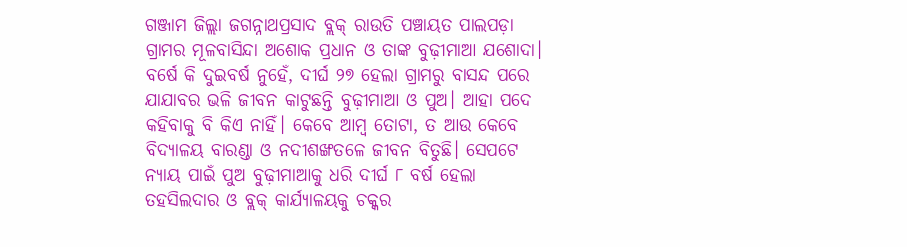ଗଞ୍ଜାମ ଜିଲ୍ଲା ଜଗନ୍ନାଥପ୍ରସାଦ ବ୍ଲକ୍ ରାଉତି ପଞ୍ଚାୟତ ପାଲପଡ଼ା ଗ୍ରାମର ମୂଳବାସିନ୍ଦା ଅଶୋକ ପ୍ରଧାନ ଓ ତାଙ୍କ ବୁଢ଼ୀମାଆ ଯଶୋଦା। ବ‌ର୍ଷେ କି ଦୁଇବର୍ଷ ନୁହେଁ, ଦୀର୍ଘ ୨୭ ହେଲା ଗ୍ରାମରୁ ବାସନ୍ଦ ପରେ ଯାଯାବର ଭଳି ଜୀବନ କାଟୁଛନ୍ତି ବୁଢ଼ୀମାଆ ଓ ପୁଅ। ଆହା ପଦେ କହିବାକୁ ବି କିଏ ନାହିଁ। କେବେ ଆମ୍ବ ତୋଟା, ତ ଆଉ କେବେ ବିଦ୍ୟାଳୟ ବାରଣ୍ଡା ଓ ନଦୀଶଙ୍ଖତଳେ ଜୀବନ ବିତୁଛି। ସେପଟେ ନ୍ୟାୟ ପାଇଁ ‌ପୁଅ ବୁଢ଼ୀମାଆକୁ ଧରି ଦୀର୍ଘ ୮ ବର୍ଷ ହେଲା ତହସିଲଦାର ଓ ବ୍ଲକ୍ କାର୍ଯ୍ୟାଳୟକୁ ଚକ୍କର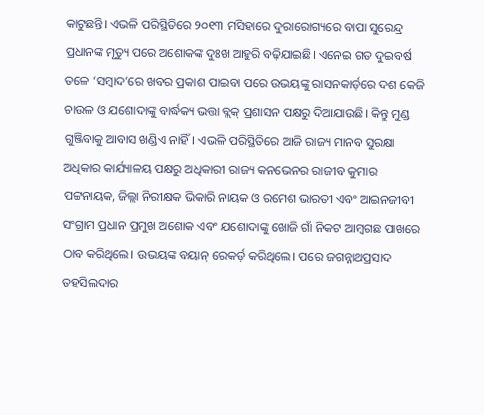କାଟୁଛନ୍ତି। ଏଭଳି ପରିସ୍ଥିତିରେ ୨୦୧୩ ମସିହାରେ ଦୁରାରୋଗ୍ୟରେ ବାପା ସୁରେନ୍ଦ୍ର ପ୍ରଧାନଙ୍କ ମୃତ୍ୟୁ ପରେ ଅଶୋକଙ୍କ ଦୁଃଖ ଆହୁରି ବଢ଼ିଯାଇଛି। ଏନେଇ ଗତ ଦୁଇବର୍ଷ ତଳେ ‘ସମ୍ବାଦ’ରେ ଖବର ପ୍ରକାଶ ପାଇବା ପରେ ଉଭୟଙ୍କୁ ରାସନକାର୍ଡ଼ରେ ଦଶ କେଜି ଚାଉଳ ଓ ଯଶୋଦାଙ୍କୁ ବାର୍ଦ୍ଧକ୍ୟ ଭତ୍ତା ବ୍ଲକ୍ ପ୍ରଶାସନ ପକ୍ଷରୁ ଦିଆଯାଉଛି। କିନ୍ତୁ ମୁଣ୍ଡ ଗୁଞ୍ଜିବାକୁ ଆବାସ ଖଣ୍ଡିଏ ନାହିଁ। ଏଭଳି ପରିସ୍ଥିତିରେ ଆଜି ରାଜ୍ୟ ମାନବ ସୁରକ୍ଷା ଅଧିକାର କାର୍ଯ୍ୟାଳୟ ପକ୍ଷରୁ ଅଧିକାରୀ ରାଜ୍ୟ କନଭେନର ରାଜୀବ କୁମାର ପଟ୍ଟନାୟକ, ଜିଲ୍ଲା ନିରୀକ୍ଷକ ଭିକାରି ନାୟକ ଓ ରମେଶ ଭାରତୀ ଏବଂ ଆଇନଜୀବୀ ସଂଗ୍ରାମ ପ୍ରଧାନ ପ୍ରମୁଖ ଅଶୋକ ଏବଂ ଯଶୋଦାଙ୍କୁ ଖୋଜି ଗାଁ ନିକଟ ଆମ୍ବଗଛ ପାଖରେ ଠାବ କରିଥିଲେ। ଉଭୟଙ୍କ ବୟାନ୍ ରେକର୍ଡ଼ କରିଥିଲେ। ପରେ ଜଗନ୍ନାଥପ୍ରସାଦ ତହସିଲଦାର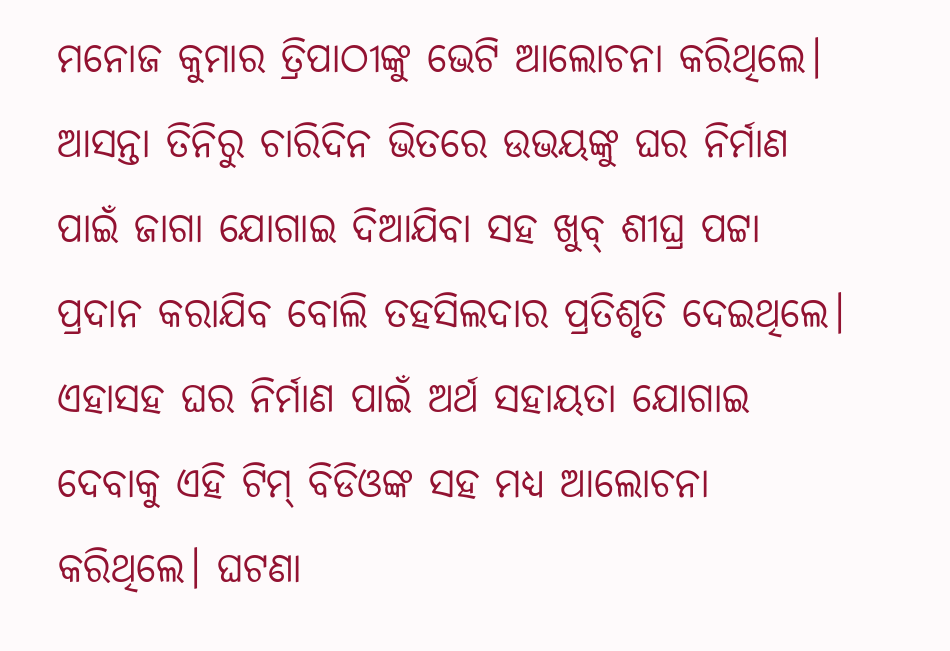ମନୋଜ କୁମାର ତ୍ରିପାଠୀଙ୍କୁ ଭେଟି ଆଲୋଚନା କରିଥିଲେ। ଆସନ୍ତା ତିନିରୁ ଚାରିଦିନ ଭିତରେ ଉଭୟଙ୍କୁ ଘର ନିର୍ମାଣ ପାଇଁ ଜାଗା ଯୋଗାଇ ଦିଆଯିବା ସହ ଖୁବ୍ ଶୀଘ୍ର ପଟ୍ଟା ପ୍ରଦାନ କରାଯିବ ବୋଲି ତହସିଲଦାର ପ୍ରତିଶୃତି ଦେଇଥିଲେ। ଏହାସହ ଘର ନିର୍ମାଣ ପାଇଁ ଅର୍ଥ ସହାୟତା ଯୋଗାଇ ଦେବାକୁ ଏହି ଟିମ୍ ବିଡିଓଙ୍କ ସହ ମଧ୍ୟ ଆଲୋଚନା କରିଥିଲେ। ଘଟଣା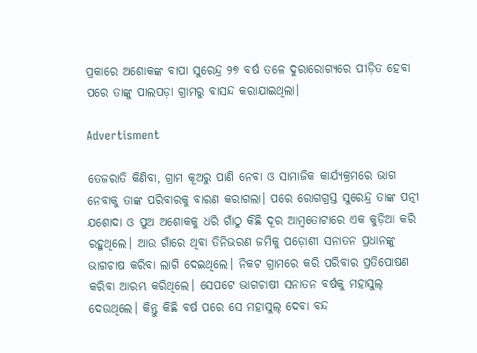ପ୍ରକାରେ ଅଶୋକଙ୍କ ବାପା ସୁରେନ୍ଦ୍ର ୨୭ ବର୍ଷ ତଳେ ଦୁରାରୋଗ୍ୟରେ ପୀଡ଼ିତ ହେବା ପରେ ତାଙ୍କୁ ପାଲପଡ଼ା ଗ୍ରାମରୁ ବାସନ୍ଦ କରାଯାଇଥିଲା।

Advertisment

ତେଜରାତି କିଣିବା, ଗ୍ରାମ କୂଅରୁ ପାଣି ନେବା ଓ ସାମାଜିକ କାର୍ଯ୍ୟକ୍ରମରେ ଭାଗ ନେବାକୁ ତାଙ୍କ ପରିବାରକୁ ବାରଣ କରାଗଲା। ପରେ ରୋଗଗ୍ରସ୍ତ ସୁରେନ୍ଦ୍ର ତାଙ୍କ ପତ୍ନୀ ଯଶୋଦା ଓ ପୁଅ ଅଶୋକକୁ ଧରି ଗାଁଠୁ କିଛି ଦୂର ଆମ୍ବତୋଟାରେ ଏକ କୁଡ଼ିଆ କରି ରହୁଥିଲେ। ଆଉ ଗାଁରେ ଥିବା ତିନିଭରଣ ଜମିକୁ ପଡ଼ୋଶୀ ସନାତନ ପ୍ରଧାନଙ୍କୁ ଭାଗଚାଷ କରିବା ଲାଗି ଦେଇଥିଲେ। ନିକଟ ଗ୍ରାମରେ କରି ପରିବାର ପ୍ରତିପୋଷଣ କରିବା ଆରମ୍ଭ କରିଥିଲେ। ସେପଟେ ଭାଗଚାଷୀ ସନାତନ ବର୍ଷକୁ ମହାସୁଲ୍ ଦେଉଥି‌ଲେ। କିନ୍ତୁ କିଛି ବର୍ଷ ପରେ ସେ ମହାସୁଲ୍ ଦେବା ବନ୍ଦ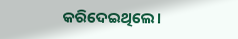କରିଦେଇଥିଲେ।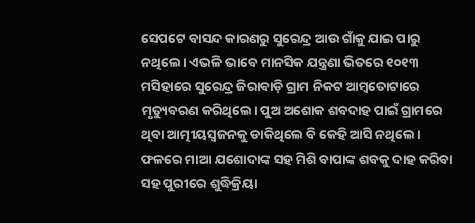ସେପଟେ ବାସନ୍ଦ କାରଣରୁ ସୁରେନ୍ଦ୍ର ଆଉ ଗାଁକୁ ଯାଇ ପାରୁ ନଥିଲେ। ଏଭଳି ଭାବେ ମାନସିକ ଯନ୍ତ୍ରଣା ଭିତରେ ୧୦୧୩ ମସିହାରେ ସୁରେନ୍ଦ୍ର ଜିରାବାଡ଼ି ଗ୍ରାମ ନିକଟ ଆମ୍ବତୋଟାରେ ମୃତ୍ୟୁବରଣ କରିଥିଲେ। ପୁଅ ଅଶୋକ ଶବଦାହ ପାଇଁ ଗ୍ରାମରେ ଥିବା ଆତ୍ମୀୟସ୍ବଜନକୁ ଡାକିଥିଲେ ବି କେହି ଆସି ନଥିଲେ। ଫଳରେ ମାଆ ଯଶୋଦାଙ୍କ ସହ ମିଶି ବାପାଙ୍କ ଶବକୁ ଦାହ କରିବା ସହ ପୁରୀରେ ଶୁଦ୍ଧିକ୍ରିୟା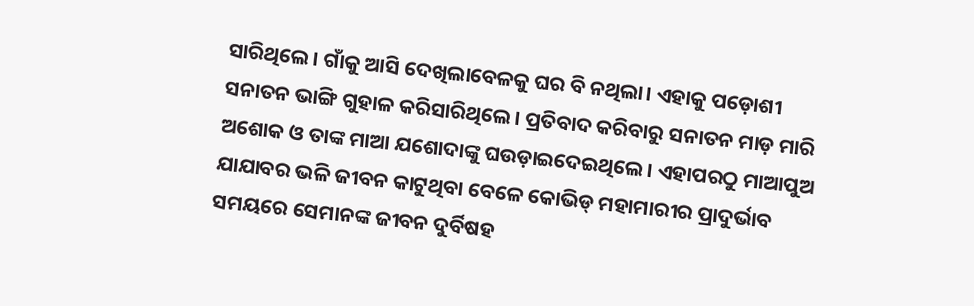ସାରିଥିଲେ। ଗାଁକୁ ଆସି ଦେଖିଲାବେଳକୁ ଘର ବି ନଥିଲା। ଏହାକୁ ପଡ଼ୋଶୀ ସନାତନ ଭାଙ୍ଗି ଗୁହାଳ କରିସାରିଥିଲେ। ପ୍ରତିବାଦ କରିବାରୁ ସନାତନ ମାଡ଼ ମାରି ଅଶୋକ ଓ ତାଙ୍କ ମାଆ ଯଶୋଦାଙ୍କୁ ଘଉଡ଼ାଇଦେଇଥିଲେ। ଏହାପରଠୁ ମାଆପୁଅ ଯାଯାବର ଭଳି ଜୀବନ କାଟୁଥିବା ବେଳେ କୋଭିଡ୍ ମହାମାରୀର ପ୍ରାଦୁର୍ଭାବ ସମୟରେ ସେମାନଙ୍କ ଜୀବନ ଦୁର୍ବିଷହ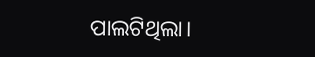ପାଲଟିଥିଲା।